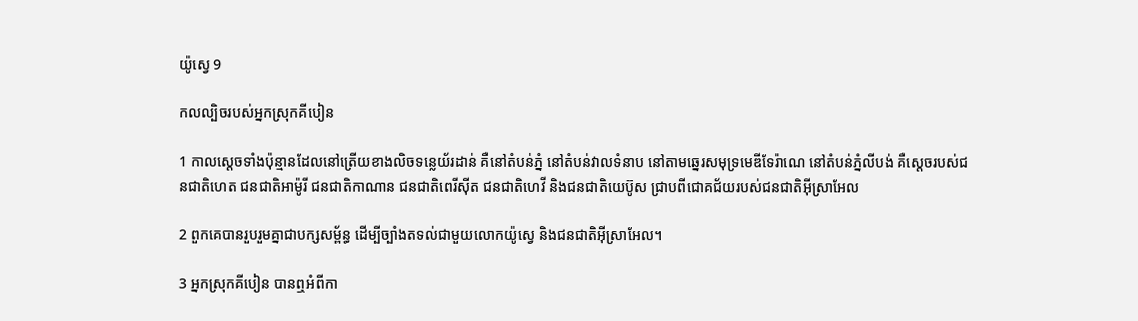យ៉ូស្វេ 9

កល‌ល្បិចរបស់អ្នកស្រុកគីបៀន

1 កាលស្ដេចទាំងប៉ុន្មានដែលនៅត្រើយខាងលិចទន្លេយ័រដាន់ គឺនៅតំបន់ភ្នំ នៅតំបន់វាលទំនាប នៅតាមឆ្នេរសមុទ្រមេឌី‌ទែ‌រ៉ាណេ នៅតំបន់ភ្នំលីបង់ គឺស្ដេចរបស់ជន‌ជាតិហេត ជន‌ជាតិអាម៉ូរី ជន‌ជាតិកាណាន ជន‌ជាតិពេរី‌ស៊ីត ជន‌ជាតិហេវី និងជន‌ជាតិយេប៊ូស ជ្រាបពីជោគជ័យរបស់ជន‌ជាតិអ៊ីស្រា‌អែល

2 ពួកគេបានរួប‌រួមគ្នាជាបក្សសម្ព័ន្ធ ដើម្បីច្បាំងតទល់ជាមួយលោកយ៉ូស្វេ និងជន‌ជាតិអ៊ីស្រា‌អែល។

3 អ្នកស្រុកគីបៀន បានឮអំពីកា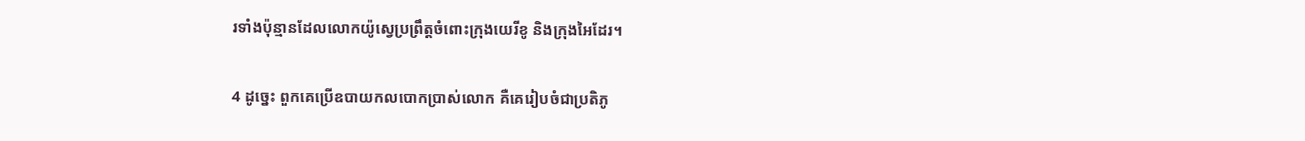រទាំងប៉ុន្មានដែលលោកយ៉ូស្វេប្រព្រឹត្តចំពោះក្រុងយេរីខូ និងក្រុងអៃដែរ។

4 ដូច្នេះ ពួកគេប្រើឧបាយ‌កលបោកប្រាស់លោក គឺគេរៀបចំជាប្រតិភូ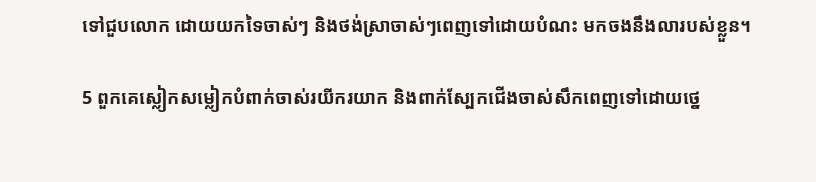ទៅជួបលោក ដោយយកទៃចាស់ៗ និងថង់ស្រាចាស់ៗពេញទៅដោយបំណះ មកចងនឹងលារបស់ខ្លួន។

5 ពួកគេស្លៀកសម្លៀក‌បំពាក់ចាស់រយីក‌រយាក និងពាក់ស្បែកជើងចាស់សឹកពេញទៅដោយថ្នេ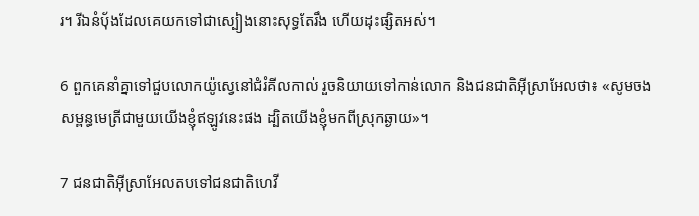រ។ រីឯនំបុ័ងដែលគេយកទៅជាស្បៀងនោះសុទ្ធតែរឹង ហើយដុះផ្សិតអស់។

6 ពួកគេនាំគ្នាទៅជួបលោកយ៉ូស្វេនៅជំរំគីល‌កាល់ រួចនិយាយទៅកាន់លោក និងជន‌ជាតិអ៊ីស្រា‌អែលថា៖ «សូមចងសម្ពន្ធ‌មេត្រីជាមួយយើងខ្ញុំឥឡូវនេះផង ដ្បិតយើងខ្ញុំមកពីស្រុកឆ្ងាយ»។

7 ជន‌ជាតិអ៊ីស្រា‌អែលតបទៅជន‌ជាតិហេវី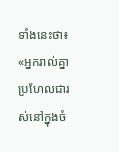ទាំងនេះថា៖ «អ្នករាល់គ្នាប្រហែលជារស់នៅក្នុងចំ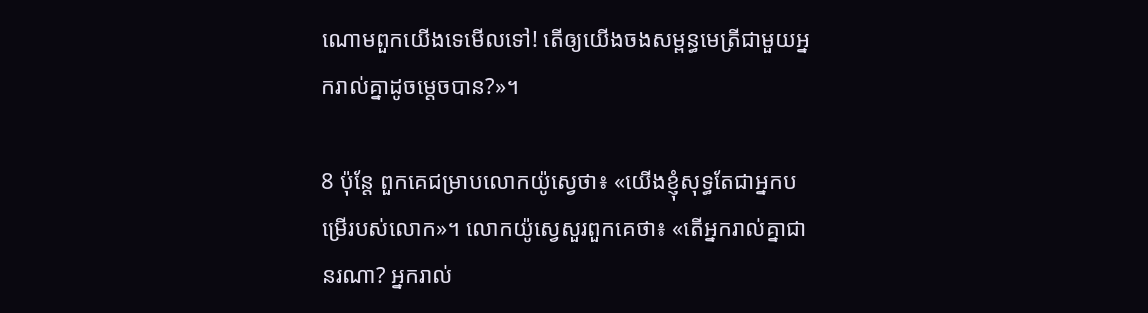ណោមពួកយើងទេមើលទៅ! តើឲ្យយើងចងសម្ពន្ធ‌មេត្រីជាមួយអ្នករាល់គ្នាដូចម្ដេចបាន?»។

8 ប៉ុន្តែ ពួកគេជម្រាបលោកយ៉ូស្វេថា៖ «យើងខ្ញុំសុទ្ធតែជាអ្នកបម្រើរបស់លោក»។ លោកយ៉ូស្វេសួរពួកគេថា៖ «តើអ្នករាល់គ្នាជានរណា? អ្នករាល់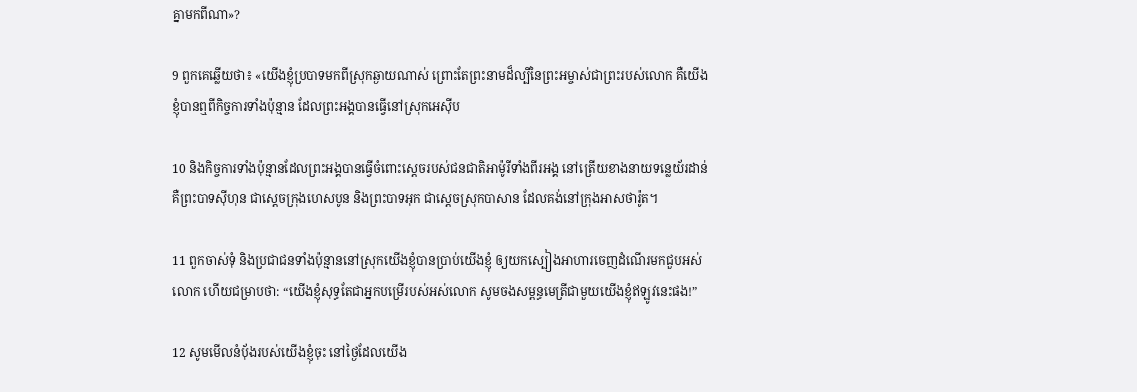គ្នាមកពីណា»?

9 ពួកគេឆ្លើយថា៖ «យើងខ្ញុំប្របាទមកពីស្រុកឆ្ងាយណាស់ ព្រោះតែព្រះ‌នាមដ៏ល្បីនៃព្រះ‌អម្ចាស់ជាព្រះរបស់លោក គឺយើងខ្ញុំបានឮពីកិច្ចការទាំងប៉ុន្មាន ដែលព្រះ‌អង្គបានធ្វើនៅស្រុកអេស៊ីប

10 និងកិច្ចការទាំងប៉ុន្មានដែលព្រះ‌អង្គបានធ្វើចំពោះស្ដេចរបស់ជន‌ជាតិអាម៉ូរីទាំងពីរអង្គ នៅត្រើយខាងនាយទន្លេយ័រដាន់ គឺព្រះ‌បាទស៊ីហុន ជាស្ដេចក្រុងហេស‌បូន និងព្រះ‌បាទអុក ជាស្ដេចស្រុកបាសាន ដែលគង់នៅក្រុងអាស‌ថារ៉ូត។

11 ពួកចាស់ទុំ និងប្រជា‌ជនទាំងប៉ុន្មាននៅស្រុកយើងខ្ញុំបានប្រាប់យើងខ្ញុំ ឲ្យយកស្បៀងអាហារចេញដំណើរមកជួបអស់លោក ហើយជម្រាបថា: “យើងខ្ញុំសុទ្ធតែជាអ្នកបម្រើរបស់អស់លោក សូមចងសម្ពន្ធ‌មេត្រីជាមួយយើងខ្ញុំឥឡូវនេះផង!”

12 សូមមើលនំបុ័ងរបស់យើងខ្ញុំចុះ នៅថ្ងៃដែលយើង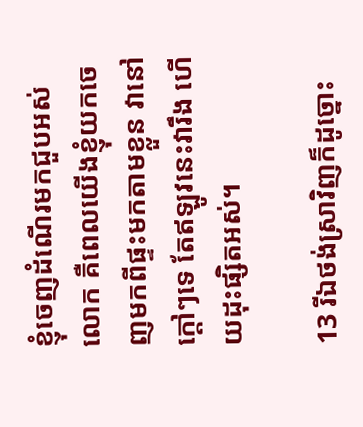ខ្ញុំចេញដំណើរមកជួបអស់លោក គឺពេលយើងខ្ញុំយកចេញមកពីផ្ទះមកតាមខ្លួន វានៅក្ដៅៗទេ តែឥឡូវនេះវារឹង ហើយដុះផ្សិតអស់។

13 រីឯថង់ស្រាវិញក៏ដូច្នោះ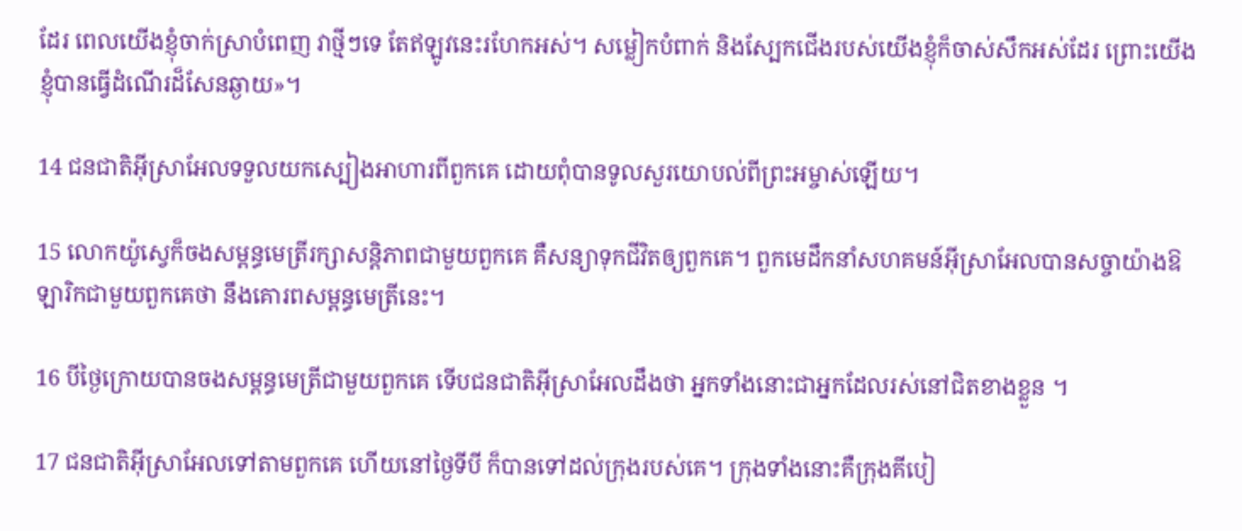ដែរ ពេលយើងខ្ញុំចាក់ស្រាបំពេញ វាថ្មីៗទេ តែឥឡូវនេះរហែកអស់។ សម្លៀក‌បំពាក់ និងស្បែកជើងរបស់យើងខ្ញុំក៏ចាស់សឹកអស់ដែរ ព្រោះយើងខ្ញុំបានធ្វើដំណើរដ៏សែនឆ្ងាយ»។

14 ជន‌ជាតិអ៊ីស្រា‌អែលទទួលយកស្បៀងអាហារពីពួកគេ ដោយពុំបានទូលសួរយោបល់ពីព្រះ‌អម្ចាស់ឡើយ។

15 លោកយ៉ូស្វេក៏ចងសម្ពន្ធ‌មេត្រីរក្សាសន្តិ‌ភាពជាមួយពួកគេ គឺសន្យាទុកជីវិតឲ្យពួកគេ។ ពួកមេដឹកនាំសហគមន៍អ៊ីស្រា‌អែលបានសច្ចាយ៉ាងឱឡា‌រិកជាមួយពួកគេថា នឹងគោរពសម្ពន្ធ‌មេត្រីនេះ។

16 បីថ្ងៃក្រោយបានចងសម្ពន្ធ‌មេត្រីជាមួយពួកគេ ទើបជន‌ជាតិអ៊ីស្រា‌អែលដឹងថា អ្នកទាំងនោះជាអ្នកដែលរស់នៅជិតខាងខ្លួន ។

17 ជន‌ជាតិអ៊ីស្រា‌អែលទៅតាមពួកគេ ហើយនៅថ្ងៃទីបី ក៏បានទៅដល់ក្រុងរបស់គេ។ ក្រុងទាំងនោះគឺក្រុងគីបៀ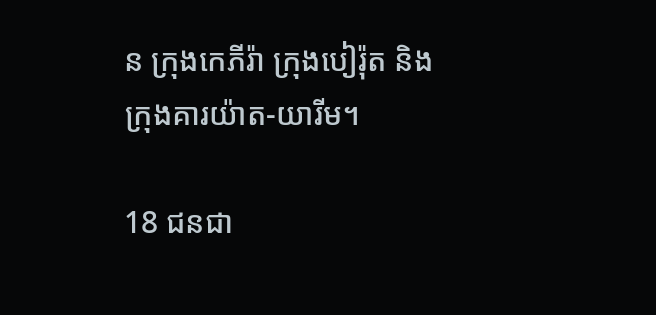ន ក្រុងកេភី‌រ៉ា ក្រុងបៀរ៉ុត និងក្រុងគារយ៉ាត-យារីម។

18 ជន‌ជា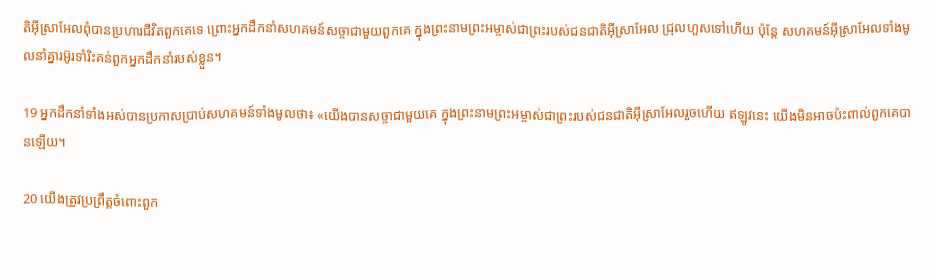តិអ៊ីស្រា‌អែលពុំបានប្រហារជីវិតពួកគេទេ ព្រោះអ្នកដឹកនាំសហគមន៍សច្ចាជាមួយពួកគេ ក្នុងព្រះ‌នាមព្រះ‌អម្ចាស់ជាព្រះរបស់ជន‌ជាតិអ៊ីស្រា‌អែល ជ្រុល‌ហួសទៅហើយ ប៉ុន្តែ សហគមន៍អ៊ីស្រា‌អែលទាំងមូលនាំគ្នារអ៊ូ‌រទាំរិះ‌គន់ពួកអ្នកដឹកនាំរបស់ខ្លួន។

19 អ្នកដឹកនាំទាំងអស់បានប្រកាសប្រាប់សហគមន៍ទាំងមូលថា៖ «យើងបានសច្ចាជាមួយគេ ក្នុងព្រះ‌នាមព្រះ‌អម្ចាស់ជាព្រះរបស់ជន‌ជាតិអ៊ីស្រា‌អែលរួចហើយ ឥឡូវនេះ យើងមិនអាចប៉ះ‌ពាល់ពួកគេបានឡើយ។

20 យើងត្រូវប្រព្រឹត្តចំពោះពួក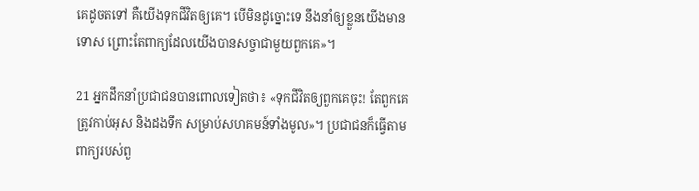គេដូចតទៅ គឺយើងទុកជីវិតឲ្យគេ។ បើមិនដូច្នោះទេ នឹងនាំឲ្យខ្លួនយើងមានទោស ព្រោះតែពាក្យដែលយើងបានសច្ចាជាមួយពួកគេ»។

21 អ្នកដឹកនាំប្រជា‌ជនបានពោលទៀតថា៖ «ទុកជីវិតឲ្យពួកគេចុះ! តែពួកគេត្រូវកាប់អុស និងដងទឹក សម្រាប់សហគមន៍ទាំងមូល»។ ប្រជា‌ជនក៏ធ្វើតាមពាក្យរបស់ពួ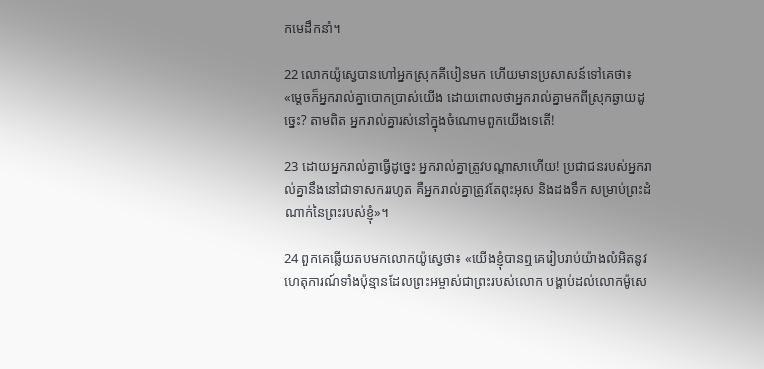កមេដឹកនាំ។

22 លោកយ៉ូស្វេបានហៅអ្នកស្រុកគីបៀនមក ហើយមានប្រសាសន៍ទៅគេថា៖ «ម្ដេចក៏អ្នករាល់គ្នាបោកប្រាស់យើង ដោយពោលថាអ្នករាល់គ្នាមកពីស្រុកឆ្ងាយដូច្នេះ? តាមពិត អ្នករាល់គ្នារស់នៅក្នុងចំណោមពួកយើងទេតើ!

23 ដោយអ្នករាល់គ្នាធ្វើដូច្នេះ អ្នករាល់គ្នាត្រូវបណ្ដាសាហើយ! ប្រជា‌ជនរបស់អ្នករាល់គ្នានឹងនៅជាទាសកររហូត គឺអ្នករាល់គ្នាត្រូវតែពុះអុស និងដងទឹក សម្រាប់ព្រះ‌ដំណាក់នៃព្រះរបស់ខ្ញុំ»។

24 ពួកគេឆ្លើយតបមកលោកយ៉ូស្វេថា៖ «យើងខ្ញុំបានឮគេរៀបរាប់យ៉ាងលំអិតនូវហេតុ‌ការណ៍ទាំងប៉ុន្មានដែលព្រះ‌អម្ចាស់ជាព្រះរបស់លោក បង្គាប់ដល់លោកម៉ូសេ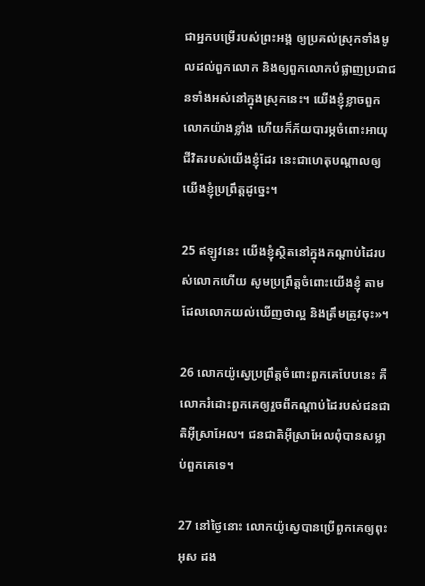ជាអ្នកបម្រើរបស់ព្រះ‌អង្គ ឲ្យប្រគល់ស្រុកទាំងមូលដល់ពួកលោក និងឲ្យពួកលោកបំផ្លាញប្រជា‌ជនទាំងអស់នៅក្នុងស្រុកនេះ។ យើងខ្ញុំខ្លាចពួកលោកយ៉ាងខ្លាំង ហើយក៏ភ័យបារម្ភចំពោះអាយុជីវិតរបស់យើងខ្ញុំដែរ នេះជាហេតុបណ្ដាលឲ្យយើងខ្ញុំប្រព្រឹត្តដូច្នេះ។

25 ឥឡូវនេះ យើងខ្ញុំស្ថិតនៅក្នុងកណ្ដាប់ដៃរបស់លោកហើយ សូមប្រព្រឹត្តចំពោះយើងខ្ញុំ តាមដែលលោកយល់ឃើញថាល្អ និងត្រឹមត្រូវចុះ»។

26 លោកយ៉ូស្វេប្រព្រឹត្តចំពោះពួកគេបែបនេះ គឺលោករំដោះពួកគេឲ្យរួចពីកណ្ដាប់ដៃរបស់ជន‌ជាតិអ៊ីស្រា‌អែល។ ជន‌ជាតិអ៊ីស្រា‌អែលពុំបានសម្លាប់ពួកគេទេ។

27 នៅថ្ងៃនោះ លោកយ៉ូស្វេបានប្រើពួកគេឲ្យពុះអុស ដង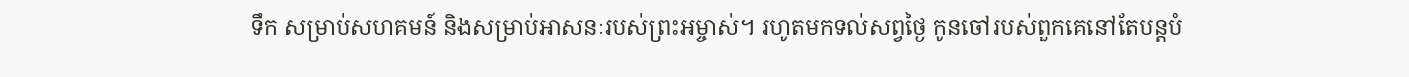ទឹក សម្រាប់សហគមន៍ និងសម្រាប់អាសនៈរបស់ព្រះ‌អម្ចាស់។ រហូតមកទល់សព្វថ្ងៃ កូនចៅរបស់ពួកគេនៅតែបន្តបំ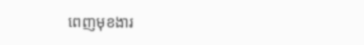ពេញមុខ‌ងារ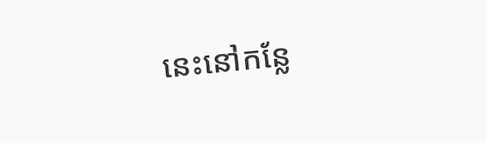នេះនៅកន្លែ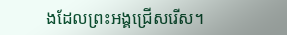ងដែលព្រះ‌អង្គជ្រើសរើស។